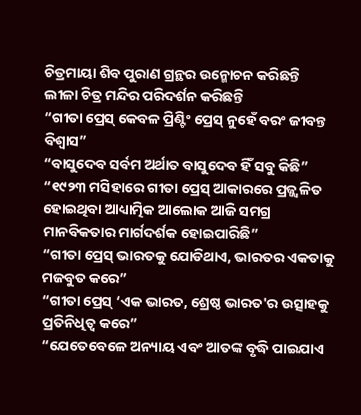ଚିତ୍ରମାୟା ଶିବ ପୁରାଣ ଗ୍ରନ୍ଥର ଉନ୍ମୋଚନ କରିଛନ୍ତି
ଲୀଳା ଚିତ୍ର ମନ୍ଦିର ପରିଦର୍ଶନ କରିଛନ୍ତି
“ଗୀତା ପ୍ରେସ୍ କେବଳ ପ୍ରିଣ୍ଟିଂ ପ୍ରେସ୍ ନୁହେଁ ବରଂ ଜୀବନ୍ତ ବିଶ୍ୱାସ”
“ବାସୁଦେବ ସର୍ବମ ଅର୍ଥାତ ବାସୁଦେବ ହିଁ ସବୁ କିଛି”
“୧୯୨୩ ମସିହାରେ ଗୀତା ପ୍ରେସ୍ ଆକାରରେ ପ୍ରଜ୍ଜ୍ଵଳିତ ହୋଇଥିବା ଆଧ୍ୟାତ୍ମିକ ଆଲୋକ ଆଜି ସମଗ୍ର ମାନବିକତାର ମାର୍ଗଦର୍ଶକ ହୋଇପାରିଛି”
“ଗୀତା ପ୍ରେସ୍ ଭାରତକୁ ଯୋଡିଥାଏ, ଭାରତର ଏକତାକୁ ମଜବୁତ କରେ”
“ଗୀତା ପ୍ରେସ୍ ‘ଏକ ଭାରତ, ଶ୍ରେଷ୍ଠ ଭାରତ'ର ଉତ୍ସାହକୁ ପ୍ରତିନିଧିତ୍ୱ କରେ”
“ଯେତେବେଳେ ଅନ୍ୟାୟ ଏବଂ ଆତଙ୍କ ବୃଦ୍ଧି ପାଇଯାଏ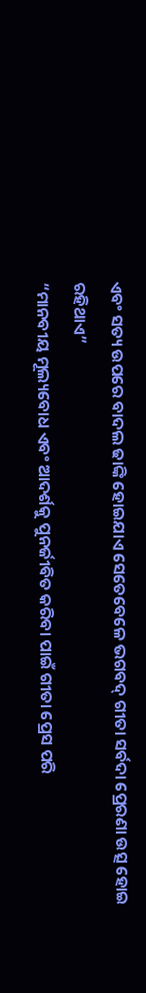ଏବଂ ସତ୍ୟ ଉପରେ ବାଦଲ ଢାଙ୍କି ହୋଇଯାଏ ସେତେବେଳେ ଭଗବଦ୍ ଗୀତା ସର୍ବଦା ପ୍ରେରଣା ଉତ୍ସ ହୋଇ ରହିଥାଏ”
“ମାନବୀୟ ମୂଲ୍ୟବୋଧ ଏବଂ ଆଦର୍ଶକୁ ପୁନର୍ଜୀବିତ କରିବା ପାଇଁ ଗୀତା ପ୍ରେସ ପରି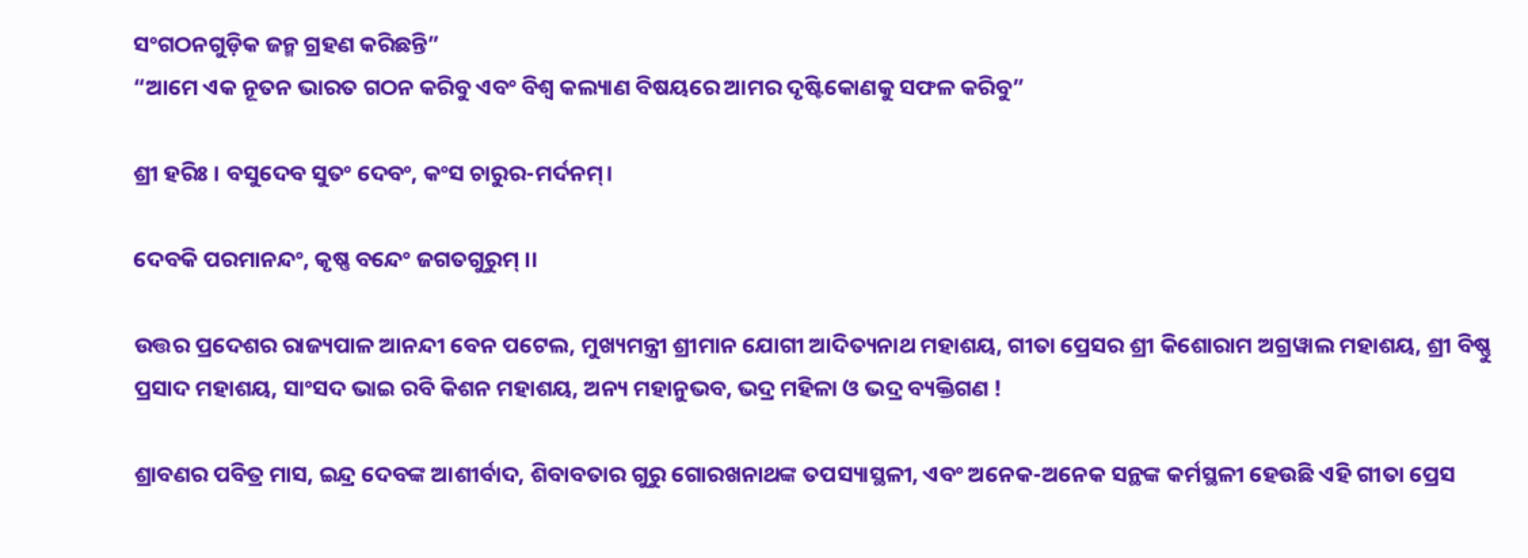ସଂଗଠନଗୁଡ଼ିକ ଜନ୍ମ ଗ୍ରହଣ କରିଛନ୍ତି”
“ଆମେ ଏକ ନୂତନ ଭାରତ ଗଠନ କରିବୁ ଏବଂ ବିଶ୍ୱ କଲ୍ୟାଣ ବିଷୟରେ ଆମର ଦୃଷ୍ଟିକୋଣକୁ ସଫଳ କରିବୁ”

ଶ୍ରୀ ହରିଃ । ବସୁଦେବ ସୁତଂ ଦେବଂ, କଂସ ଚାରୁର-ମର୍ଦନମ୍।

ଦେବକି ପରମାନନ୍ଦଂ, କୃଷ୍ଣ ବନ୍ଦେଂ ଜଗତଗୁରୁମ୍ ।।

ଉତ୍ତର ପ୍ରଦେଶର ରାଜ୍ୟପାଳ ଆନନ୍ଦୀ ବେନ ପଟେଲ, ମୁଖ୍ୟମନ୍ତ୍ରୀ ଶ୍ରୀମାନ ଯୋଗୀ ଆଦିତ୍ୟନାଥ ମହାଶୟ, ଗୀତା ପ୍ରେସର ଶ୍ରୀ କିଶୋରାମ ଅଗ୍ରୱାଲ ମହାଶୟ, ଶ୍ରୀ ବିଷ୍ଣୁ ପ୍ରସାଦ ମହାଶୟ, ସାଂସଦ ଭାଇ ରବି କିଶନ ମହାଶୟ, ଅନ୍ୟ ମହାନୁଭବ, ଭଦ୍ର ମହିଳା ଓ ଭଦ୍ର ବ୍ୟକ୍ତିଗଣ !

ଶ୍ରାବଣର ପବିତ୍ର ମାସ, ଇନ୍ଦ୍ର ଦେବଙ୍କ ଆଶୀର୍ବାଦ, ଶିବାବତାର ଗୁରୁ ଗୋରଖନାଥଙ୍କ ତପସ୍ୟାସ୍ଥଳୀ, ଏବଂ ଅନେକ-ଅନେକ ସନ୍ଥଙ୍କ କର୍ମସ୍ଥଳୀ ହେଉଛି ଏହି ଗୀତା ପ୍ରେସ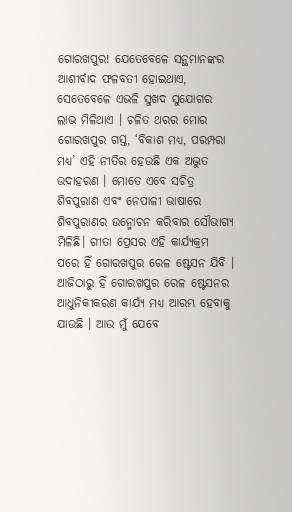ଗୋରଖପୁର! ଯେତେବେଳେ ସନ୍ଥମାନଙ୍କର ଆଶୀର୍ବାଦ ଫଳବତୀ ହୋଇଥାଏ, ସେତେବେଳେ ଏଭଳି ସୁଖଦ ସୁଯୋଗର ଲାଭ ମିଳିଥାଏ । ଚଳିତ ଥରର ମୋର ଗୋରଖପୁର ଗସ୍ତ, ‘ବିକାଶ ମଧ୍ୟ, ପରମ୍ପରା ମଧ୍ୟ’ ଏହି ନୀତିର ହେଉଛି ଏକ ଅଦ୍ଭୁତ ଉଦାହରଣ । ମୋତେ ଏବେ ସଚିତ୍ର ଶିବପୁରାଣ ଏବଂ ନେପାଳୀ ଭାଷାରେ ଶିବପୁରାଣର ଉନ୍ମୋଚନ କରିବାର ସୌଭାଗ୍ୟ ମିଳିଛି। ଗୀତା ପ୍ରେସର ଏହି କାର୍ଯ୍ୟକ୍ରମ ପରେ ହିଁ ଗୋରଖପୁର ରେଳ ଷ୍ଟେସନ ଯିବି । ଆଜିଠାରୁ ହିଁ ଗୋରଖପୁର ରେଳ ଷ୍ଟେସନର ଆଧୁନିକୀକରଣ କାର୍ଯ୍ୟ ମଧ୍ୟ ଆରମ୍ଭ ହେବାକୁ ଯାଉଛି । ଆଉ ମୁଁ ଯେବେ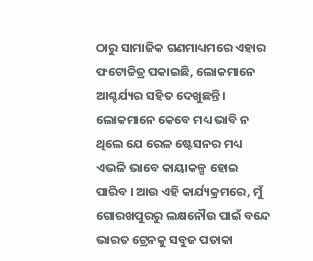ଠାରୁ ସାମାଜିକ ଗଣମାଧ୍ୟମରେ ଏହାର ଫଟୋଚ୍ଚିତ୍ର ପକାଇଛି, ଲୋକମାନେ ଆଶ୍ଚର୍ଯ୍ୟର ସହିତ ଦେଖୁଛନ୍ତି । ଲୋକମାନେ କେବେ ମଧ୍ୟ ଭାବି ନ ଥିଲେ ଯେ ରେଳ ଷ୍ଟେସନର ମଧ୍ୟ ଏଭଳି ଭାବେ କାୟାକଳ୍ପ ହୋଇ ପାରିବ । ଆଉ ଏହି କାର୍ଯ୍ୟକ୍ରମରେ, ମୁଁ ଗୋରଖପୁରରୁ ଲକ୍ଷନୌଉ ପାଇଁ ବନ୍ଦେ ଭାରତ ଟ୍ରେନକୁ ସବୁଜ ପତାକା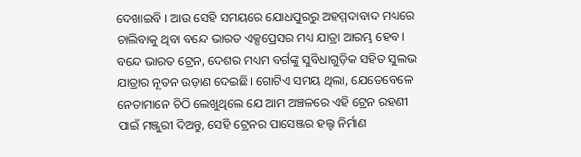ଦେଖାଇବି । ଆଉ ସେହି ସମୟରେ ଯୋଧପୁରରୁ ଅହମ୍ମଦାବାଦ ମଧ୍ୟରେ ଚାଲିବାକୁ ଥିବା ବନ୍ଦେ ଭାରତ ଏକ୍ସପ୍ରେସର ମଧ୍ୟ ଯାତ୍ରା ଆରମ୍ଭ ହେବ। ବନ୍ଦେ ଭାରତ ଟ୍ରେନ, ଦେଶର ମଧ୍ୟମ ବର୍ଗଙ୍କୁ ସୁବିଧାଗୁଡ଼ିକ ସହିତ ସୁଲଭ ଯାତ୍ରାର ନୂତନ ଉଡ଼ାଣ ଦେଇଛି। ଗୋଟିଏ ସମୟ ଥିଲା, ଯେତେବେଳେ ନେତାମାନେ ଚିଠି ଲେଖୁଥିଲେ ଯେ ଆମ ଅଞ୍ଚଳରେ ଏହି ଟ୍ରେନ ରହଣୀ ପାଇଁ ମଞ୍ଜୁରୀ ଦିଅନ୍ତୁ, ସେହି ଟ୍ରେନର ପାସେଞ୍ଜର ହଲ୍ଟ ନିର୍ମାଣ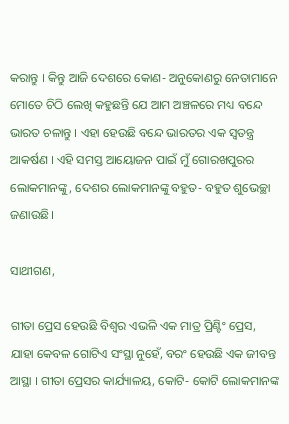କରାନ୍ତୁ । କିନ୍ତୁ ଆଜି ଦେଶରେ କୋଣ- ଅନୁକୋଣରୁ ନେତାମାନେ ମୋତେ ଚିଠି ଲେଖି କହୁଛନ୍ତି ଯେ ଆମ ଅଞ୍ଚଳରେ ମଧ୍ୟ ବନ୍ଦେ ଭାରତ ଚଳାନ୍ତୁ । ଏହା ହେଉଛି ବନ୍ଦେ ଭାରତର ଏକ ସ୍ୱତନ୍ତ୍ର ଆକର୍ଷଣ । ଏହି ସମସ୍ତ ଆୟୋଜନ ପାଇଁ ମୁଁ ଗୋରଖପୁରର ଲୋକମାନଙ୍କୁ, ଦେଶର ଲୋକମାନଙ୍କୁ ବହୁତ- ବହୁତ ଶୁଭେଚ୍ଛା ଜଣାଉଛି।

ସାଥୀଗଣ,

ଗୀତା ପ୍ରେସ ହେଉଛି ବିଶ୍ୱର ଏଭଳି ଏକ ମାତ୍ର ପ୍ରିଣ୍ଟିଂ ପ୍ରେସ, ଯାହା କେବଳ ଗୋଟିଏ ସଂସ୍ଥା ନୁହେଁ, ବରଂ ହେଉଛି ଏକ ଜୀବନ୍ତ ଆସ୍ଥା । ଗୀତା ପ୍ରେସର କାର୍ଯ୍ୟାଳୟ, କୋଟି- କୋଟି ଲୋକମାନଙ୍କ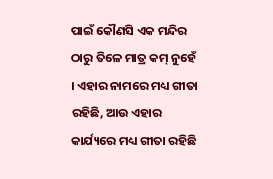ପାଇଁ କୌଣସି ଏକ ମନ୍ଦିର ଠାରୁ ତିଳେ ମାତ୍ର କମ୍ ନୁହେଁ । ଏହାର ନାମରେ ମଧ୍ୟ ଗୀତା ରହିଛି, ଆଉ ଏହାର କାର୍ଯ୍ୟରେ ମଧ୍ୟ ଗୀତା ରହିଛି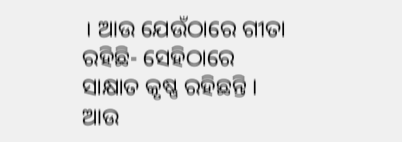। ଆଉ ଯେଉଁଠାରେ ଗୀତା ରହିଛି- ସେହିଠାରେ ସାକ୍ଷାତ କୃଷ୍ଣ ରହିଛନ୍ତି । ଆଉ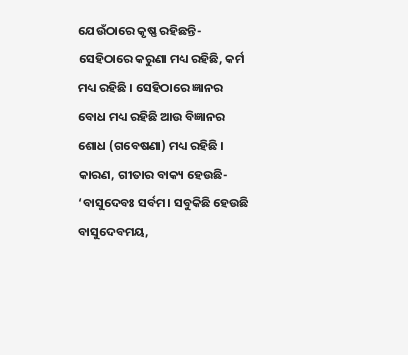ଯେଉଁଠାରେ କୃଷ୍ଣ ରହିଛନ୍ତି- ସେହିଠାରେ କରୁଣା ମଧ୍ୟ ରହିଛି, କର୍ମ ମଧ୍ୟ ରହିଛି । ସେହିଠାରେ ଜ୍ଞାନର ବୋଧ ମଧ୍ୟ ରହିଛି ଆଉ ବିଜ୍ଞାନର ଶୋଧ (ଗବେଷଣା) ମଧ୍ୟ ରହିଛି । କାରଣ, ଗୀତାର ବାକ୍ୟ ହେଉଛି- ‘ବାସୁଦେବଃ ସର୍ବମ। ସବୁକିଛି ହେଉଛି ବାସୁଦେବମୟ,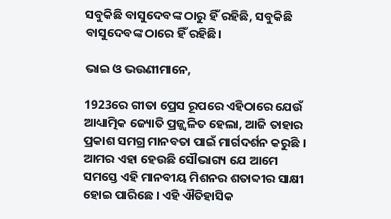ସବୁକିଛି ବାସୁଦେବଙ୍କ ଠାରୁ ହିଁ ରହିଛି, ସବୁକିଛି ବାସୁଦେବଙ୍କ ଠାରେ ହିଁ ରହିଛି।

ଭାଇ ଓ ଭଉଣୀମାନେ,

1923ରେ ଗୀତା ପ୍ରେସ ରୂପରେ ଏହିଠାରେ ଯେଉଁ ଆଧ୍ୟାତ୍ମିକ ଜ୍ୟୋତି ପ୍ରଜ୍ଜ୍ୱଳିତ ହେଲା, ଆଜି ତାହାର ପ୍ରକାଶ ସମଗ୍ର ମାନବତା ପାଇଁ ମାର୍ଗଦର୍ଶନ କରୁଛି । ଆମର ଏହା ହେଉଛି ସୌଭାଗ୍ୟ ଯେ ଆମେ ସମସ୍ତେ ଏହି ମାନବୀୟ ମିଶନର ଶତାବ୍ଦୀର ସାକ୍ଷୀ ହୋଇ ପାରିଛେ । ଏହି ଐତିହାସିକ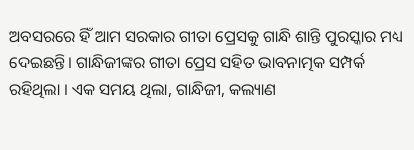ଅବସରରେ ହିଁ ଆମ ସରକାର ଗୀତା ପ୍ରେସକୁ ଗାନ୍ଧି ଶାନ୍ତି ପୁରସ୍କାର ମଧ୍ୟ ଦେଇଛନ୍ତି। ଗାନ୍ଧିଜୀଙ୍କର ଗୀତା ପ୍ରେସ ସହିତ ଭାବନାତ୍ମକ ସମ୍ପର୍କ ରହିଥିଲା । ଏକ ସମୟ ଥିଲା, ଗାନ୍ଧିଜୀ, କଲ୍ୟାଣ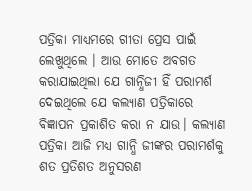ପତ୍ରିକା ମାଧ୍ୟମରେ ଗୀତା ପ୍ରେସ ପାଇଁ ଲେଖୁଥିଲେ । ଆଉ ମୋତେ ଅବଗତ କରାଯାଇଥିଲା ଯେ ଗାନ୍ଧିଜୀ ହିଁ ପରାମର୍ଶ ଦେଇଥିଲେ ଯେ କଲ୍ୟାଣ ପତ୍ରିକାରେ ବିଜ୍ଞାପନ ପ୍ରକାଶିତ କରା ନ ଯାଉ। କଲ୍ୟାଣ ପତ୍ରିକା ଆଜି ମଧ୍ୟ ଗାନ୍ଧି ଜୀଙ୍କର ପରାମର୍ଶକୁ ଶତ ପ୍ରତିଶତ ଅନୁସରଣ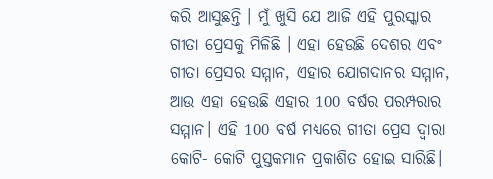କରି ଆସୁଛନ୍ତି । ମୁଁ ଖୁସି ଯେ ଆଜି ଏହି ପୁରସ୍କାର ଗୀତା ପ୍ରେସକୁ ମିଳିଛି । ଏହା ହେଉଛି ଦେଶର ଏବଂ ଗୀତା ପ୍ରେସର ସମ୍ମାନ, ଏହାର ଯୋଗଦାନର ସମ୍ମାନ, ଆଉ ଏହା ହେଉଛି ଏହାର 100 ବର୍ଷର ପରମ୍ପରାର ସମ୍ମାନ। ଏହି 100 ବର୍ଷ ମଧ୍ୟରେ ଗୀତା ପ୍ରେସ ଦ୍ୱାରା କୋଟି- କୋଟି ପୁସ୍ତକମାନ ପ୍ରକାଶିତ ହୋଇ ସାରିଛି।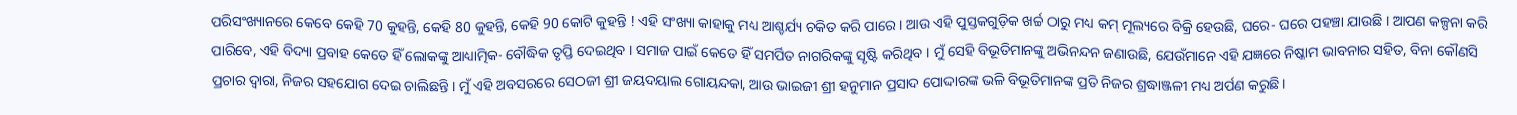ପରିସଂଖ୍ୟାନରେ କେବେ କେହି 70 କୁହନ୍ତି, କେହି 80 କୁହନ୍ତି, କେହି 90 କୋଟି କୁହନ୍ତି ! ଏହି ସଂଖ୍ୟା କାହାକୁ ମଧ୍ୟ ଆଶ୍ଚର୍ଯ୍ୟ ଚକିତ କରି ପାରେ । ଆଉ ଏହି ପୁସ୍ତକଗୁଡ଼ିକ ଖର୍ଚ୍ଚ ଠାରୁ ମଧ୍ୟ କମ୍ ମୂଲ୍ୟରେ ବିକ୍ରି ହେଉଛି, ଘରେ- ଘରେ ପହଞ୍ଚା ଯାଉଛି । ଆପଣ କଳ୍ପନା କରି ପାରିବେ, ଏହି ବିଦ୍ୟା ପ୍ରବାହ କେତେ ହିଁ ଲୋକଙ୍କୁ ଆଧ୍ୟାତ୍ମିକ- ବୌଦ୍ଧିକ ତୃପ୍ତି ଦେଇଥିବ । ସମାଜ ପାଇଁ କେତେ ହିଁ ସମର୍ପିତ ନାଗରିକଙ୍କୁ ସୃଷ୍ଟି କରିଥିବ । ମୁଁ ସେହି ବିଭୂତିମାନଙ୍କୁ ଅଭିନନ୍ଦନ ଜଣାଉଛି, ଯେଉଁମାନେ ଏହି ଯଜ୍ଞରେ ନିଷ୍କାମ ଭାବନାର ସହିତ, ବିନା କୌଣସି ପ୍ରଚାର ଦ୍ୱାରା, ନିଜର ସହଯୋଗ ଦେଇ ଚାଲିଛନ୍ତି । ମୁଁ ଏହି ଅବସରରେ ସେଠଜୀ ଶ୍ରୀ ଜୟଦୟାଲ ଗୋୟନ୍ଦକା, ଆଉ ଭାଇଜୀ ଶ୍ରୀ ହନୁମାନ ପ୍ରସାଦ ପୋଦ୍ଦାରଙ୍କ ଭଳି ବିଭୂତିମାନଙ୍କ ପ୍ରତି ନିଜର ଶ୍ରଦ୍ଧାଞ୍ଜଳୀ ମଧ୍ୟ ଅର୍ପଣ କରୁଛି।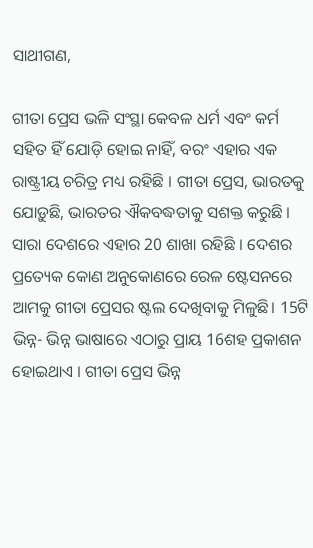ସାଥୀଗଣ,

ଗୀତା ପ୍ରେସ ଭଳି ସଂସ୍ଥା କେବଳ ଧର୍ମ ଏବଂ କର୍ମ ସହିତ ହିଁ ଯୋଡ଼ି ହୋଇ ନାହିଁ, ବରଂ ଏହାର ଏକ ରାଷ୍ଟ୍ରୀୟ ଚରିତ୍ର ମଧ୍ୟ ରହିଛି । ଗୀତା ପ୍ରେସ, ଭାରତକୁ ଯୋଡ଼ୁଛି, ଭାରତର ଐକବଦ୍ଧତାକୁ ସଶକ୍ତ କରୁଛି । ସାରା ଦେଶରେ ଏହାର 20 ଶାଖା ରହିଛି । ଦେଶର ପ୍ରତ୍ୟେକ କୋଣ ଅନୁକୋଣରେ ରେଳ ଷ୍ଟେସନରେ ଆମକୁ ଗୀତା ପ୍ରେସର ଷ୍ଟଲ ଦେଖିବାକୁ ମିଳୁଛି। 15ଟି ଭିନ୍ନ- ଭିନ୍ନ ଭାଷାରେ ଏଠାରୁ ପ୍ରାୟ 16ଶହ ପ୍ରକାଶନ ହୋଇଥାଏ । ଗୀତା ପ୍ରେସ ଭିନ୍ନ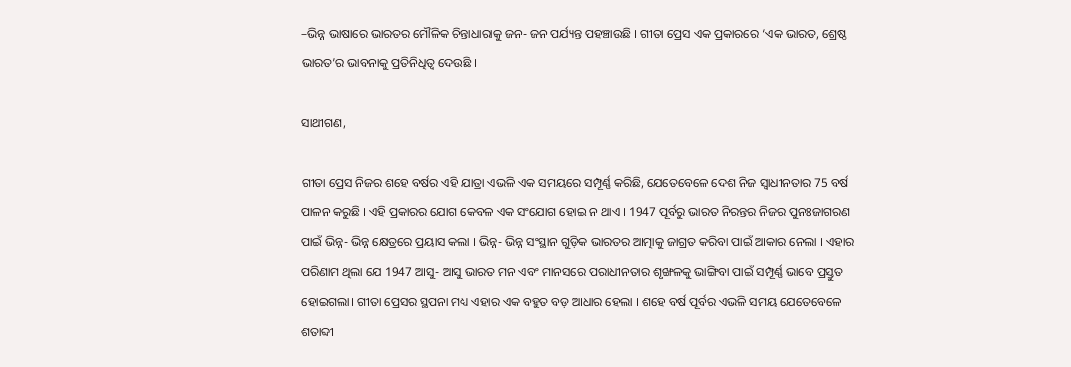–ଭିନ୍ନ ଭାଷାରେ ଭାରତର ମୌଳିକ ଚିନ୍ତାଧାରାକୁ ଜନ- ଜନ ପର୍ଯ୍ୟନ୍ତ ପହଞ୍ଚାଉଛି । ଗୀତା ପ୍ରେସ ଏକ ପ୍ରକାରରେ ‘ଏକ ଭାରତ, ଶ୍ରେଷ୍ଠ ଭାରତ’ର ଭାବନାକୁ ପ୍ରତିନିଧିତ୍ୱ ଦେଉଛି ।

ସାଥୀଗଣ,

ଗୀତା ପ୍ରେସ ନିଜର ଶହେ ବର୍ଷର ଏହି ଯାତ୍ରା ଏଭଳି ଏକ ସମୟରେ ସମ୍ପୂର୍ଣ୍ଣ କରିଛି, ଯେତେବେଳେ ଦେଶ ନିଜ ସ୍ୱାଧୀନତାର 75 ବର୍ଷ ପାଳନ କରୁଛି । ଏହି ପ୍ରକାରର ଯୋଗ କେବଳ ଏକ ସଂଯୋଗ ହୋଇ ନ ଥାଏ । 1947 ପୂର୍ବରୁ ଭାରତ ନିରନ୍ତର ନିଜର ପୁନଃଜାଗରଣ ପାଇଁ ଭିନ୍ନ- ଭିନ୍ନ କ୍ଷେତ୍ରରେ ପ୍ରୟାସ କଲା । ଭିନ୍ନ- ଭିନ୍ନ ସଂସ୍ଥାନ ଗୁଡ଼ିକ ଭାରତର ଆତ୍ମାକୁ ଜାଗ୍ରତ କରିବା ପାଇଁ ଆକାର ନେଲା । ଏହାର ପରିଣାମ ଥିଲା ଯେ 1947 ଆସୁ- ଆସୁ ଭାରତ ମନ ଏବଂ ମାନସରେ ପରାଧୀନତାର ଶୃଙ୍ଖଳକୁ ଭାଙ୍ଗିବା ପାଇଁ ସମ୍ପୂର୍ଣ୍ଣ ଭାବେ ପ୍ରସ୍ତୁତ ହୋଇଗଲା। ଗୀତା ପ୍ରେସର ସ୍ଥପନା ମଧ୍ୟ ଏହାର ଏକ ବହୁତ ବଡ଼ ଆଧାର ହେଲା । ଶହେ ବର୍ଷ ପୂର୍ବର ଏଭଳି ସମୟ ଯେତେବେଳେ ଶତାବ୍ଦୀ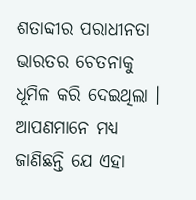ଶତାବ୍ଦୀର ପରାଧୀନତା ଭାରତର ଚେତନାକୁ ଧୂମିଳ କରି ଦେଇଥିଲା । ଆପଣମାନେ ମଧ୍ୟ ଜାଣିଛନ୍ତି ଯେ ଏହା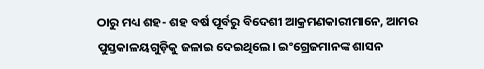ଠାରୁ ମଧ୍ୟ ଶହ- ଶହ ବର୍ଷ ପୂର୍ବରୁ ବିଦେଶୀ ଆକ୍ରମଣକାରୀମାନେ, ଆମର ପୁସ୍ତକାଳୟଗୁଡ଼ିକୁ ଜଳାଇ ଦେଇଥିଲେ। ଇଂଗ୍ରେଜମାନଙ୍କ ଶାସନ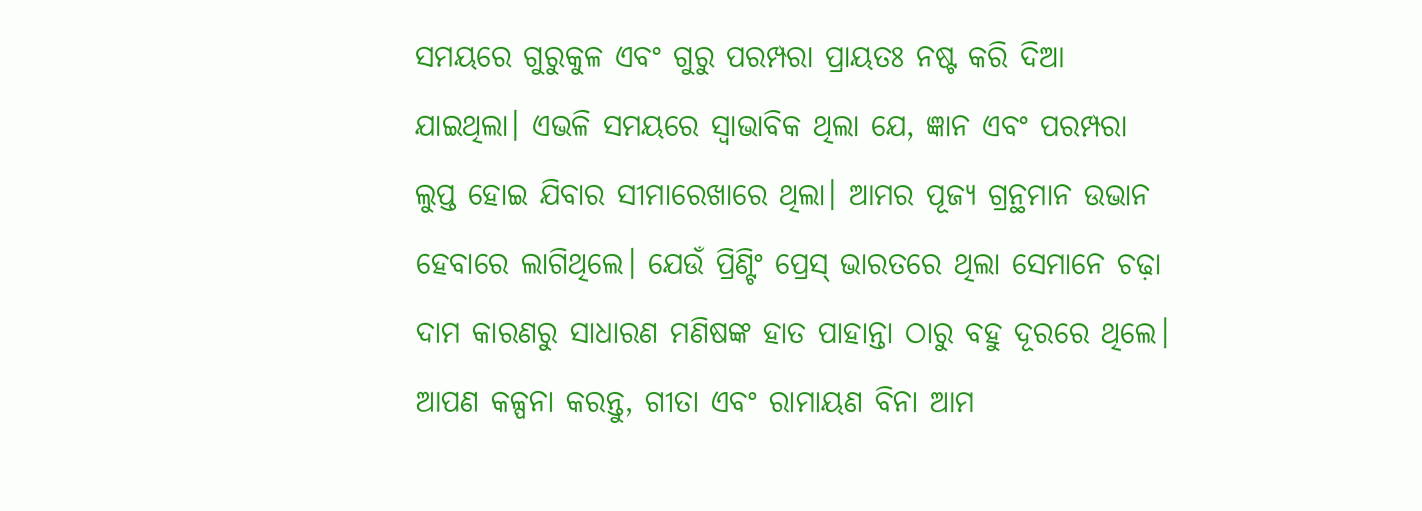ସମୟରେ ଗୁରୁକୁଳ ଏବଂ ଗୁରୁ ପରମ୍ପରା ପ୍ରାୟତଃ ନଷ୍ଟ କରି ଦିଆ ଯାଇଥିଲା। ଏଭଳି ସମୟରେ ସ୍ୱାଭାବିକ ଥିଲା ଯେ, ଜ୍ଞାନ ଏବଂ ପରମ୍ପରା ଲୁପ୍ତ ହୋଇ ଯିବାର ସୀମାରେଖାରେ ଥିଲା। ଆମର ପୂଜ୍ୟ ଗ୍ରନ୍ଥମାନ ଉଭାନ ହେବାରେ ଲାଗିଥିଲେ। ଯେଉଁ ପ୍ରିଣ୍ଟିଂ ପ୍ରେସ୍ ଭାରତରେ ଥିଲା ସେମାନେ ଚଢ଼ା ଦାମ କାରଣରୁ ସାଧାରଣ ମଣିଷଙ୍କ ହାତ ପାହାନ୍ତା ଠାରୁ ବହୁ ଦୂରରେ ଥିଲେ। ଆପଣ କଳ୍ପନା କରନ୍ତୁ, ଗୀତା ଏବଂ ରାମାୟଣ ବିନା ଆମ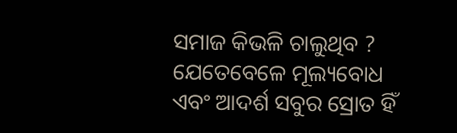ସମାଜ କିଭଳି ଚାଲୁଥିବ ? ଯେତେବେଳେ ମୂଲ୍ୟବୋଧ ଏବଂ ଆଦର୍ଶ ସବୁର ସ୍ରୋତ ହିଁ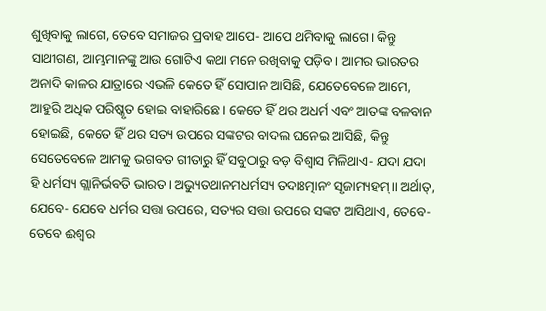ଶୁଖିବାକୁ ଲାଗେ, ତେବେ ସମାଜର ପ୍ରବାହ ଆପେ- ଆପେ ଥମିବାକୁ ଲାଗେ। କିନ୍ତୁ ସାଥୀଗଣ, ଆମ୍ଭମାନଙ୍କୁ ଆଉ ଗୋଟିଏ କଥା ମନେ ରଖିବାକୁ ପଡ଼ିବ। ଆମର ଭାରତର ଅନାଦି କାଳର ଯାତ୍ରାରେ ଏଭଳି କେତେ ହିଁ ସୋପାନ ଆସିଛି, ଯେତେବେଳେ ଆମେ, ଆହୁରି ଅଧିକ ପରିଷ୍କୃତ ହୋଇ ବାହାରିଛେ। କେତେ ହିଁ ଥର ଅଧର୍ମ ଏବଂ ଆତଙ୍କ ବଳବାନ ହୋଇଛି, କେତେ ହିଁ ଥର ସତ୍ୟ ଉପରେ ସଙ୍କଟର ବାଦଲ ଘନେଇ ଆସିଛି, କିନ୍ତୁ ସେତେବେଳେ ଆମକୁ ଭଗବତ ଗୀତାରୁ ହିଁ ସବୁଠାରୁ ବଡ଼ ବିଶ୍ୱାସ ମିଳିଥାଏ- ଯଦା ଯଦା ହି ଧର୍ମସ୍ୟ ଗ୍ଲାନିର୍ଭବତି ଭାରତ। ଅଭ୍ୟୁତଥାନମଧର୍ମସ୍ୟ ତଦାଃତ୍ମାନଂ ସୃଜାମ୍ୟହମ୍।। ଅର୍ଥାତ୍, ଯେବେ- ଯେବେ ଧର୍ମର ସତ୍ତା ଉପରେ, ସତ୍ୟର ସତ୍ତା ଉପରେ ସଙ୍କଟ ଆସିଥାଏ, ତେବେ- ତେବେ ଈଶ୍ୱର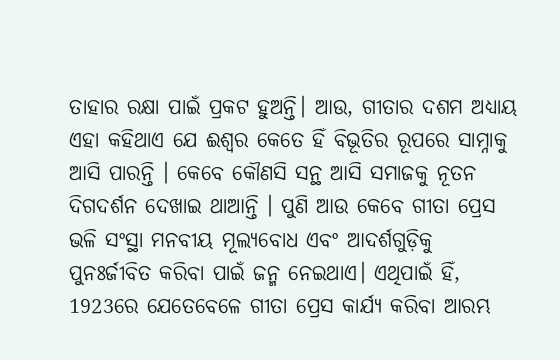ତାହାର ରକ୍ଷା ପାଇଁ ପ୍ରକଟ ହୁଅନ୍ତି। ଆଉ, ଗୀତାର ଦଶମ ଅଧ୍ୟାୟ ଏହା କହିଥାଏ ଯେ ଈଶ୍ୱର କେତେ ହିଁ ବିଭୂତିର ରୂପରେ ସାମ୍ନାକୁ ଆସି ପାରନ୍ତି । କେବେ କୌଣସି ସନ୍ଥ ଆସି ସମାଜକୁ ନୂତନ ଦିଗଦର୍ଶନ ଦେଖାଇ ଥାଆନ୍ତି । ପୁଣି ଆଉ କେବେ ଗୀତା ପ୍ରେସ ଭଳି ସଂସ୍ଥା ମନବୀୟ ମୂଲ୍ୟବୋଧ ଏବଂ ଆଦର୍ଶଗୁଡ଼ିକୁ ପୁନଃର୍ଜୀବିତ କରିବା ପାଇଁ ଜନ୍ମ ନେଇଥାଏ। ଏଥିପାଇଁ ହିଁ, 1923ରେ ଯେତେବେଳେ ଗୀତା ପ୍ରେସ କାର୍ଯ୍ୟ କରିବା ଆରମ୍ଭ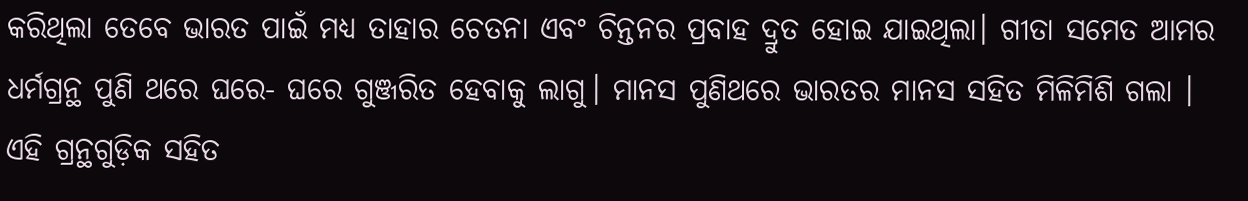କରିଥିଲା ତେବେ ଭାରତ ପାଇଁ ମଧ୍ୟ ତାହାର ଚେତନା ଏବଂ ଚିନ୍ତନର ପ୍ରବାହ ଦ୍ରୁତ ହୋଇ ଯାଇଥିଲା। ଗୀତା ସମେତ ଆମର ଧର୍ମଗ୍ରନ୍ଥ ପୁଣି ଥରେ ଘରେ- ଘରେ ଗୁଞ୍ଜରିତ ହେବାକୁ ଲାଗୁ। ମାନସ ପୁଣିଥରେ ଭାରତର ମାନସ ସହିତ ମିଳିମିଶି ଗଲା । ଏହି ଗ୍ରନ୍ଥଗୁଡ଼ିକ ସହିତ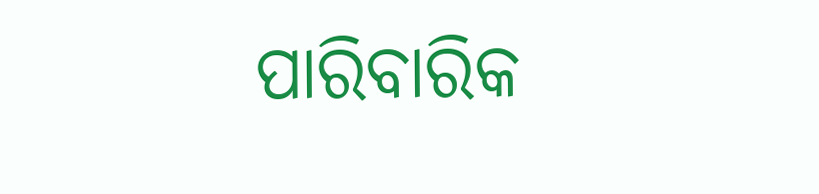ପାରିବାରିକ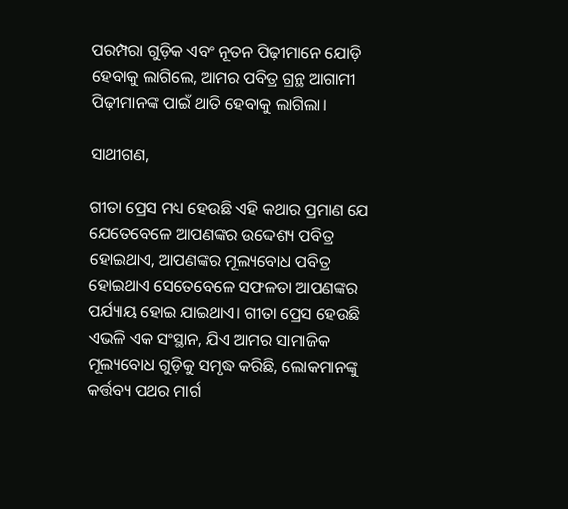ପରମ୍ପରା ଗୁଡ଼ିକ ଏବଂ ନୂତନ ପିଢ଼ୀମାନେ ଯୋଡ଼ି ହେବାକୁ ଲାଗିଲେ, ଆମର ପବିତ୍ର ଗ୍ରନ୍ଥ ଆଗାମୀ ପିଢ଼ୀମାନଙ୍କ ପାଇଁ ଥାତି ହେବାକୁ ଲାଗିଲା।

ସାଥୀଗଣ,

ଗୀତା ପ୍ରେସ ମଧ୍ୟ ହେଉଛି ଏହି କଥାର ପ୍ରମାଣ ଯେ ଯେତେବେଳେ ଆପଣଙ୍କର ଉଦ୍ଦେଶ୍ୟ ପବିତ୍ର ହୋଇଥାଏ, ଆପଣଙ୍କର ମୂଲ୍ୟବୋଧ ପବିତ୍ର ହୋଇଥାଏ ସେତେବେଳେ ସଫଳତା ଆପଣଙ୍କର ପର୍ଯ୍ୟାୟ ହୋଇ ଯାଇଥାଏ। ଗୀତା ପ୍ରେସ ହେଉଛି ଏଭଳି ଏକ ସଂସ୍ଥାନ, ଯିଏ ଆମର ସାମାଜିକ ମୂଲ୍ୟବୋଧ ଗୁଡ଼ିକୁ ସମୃଦ୍ଧ କରିଛି, ଲୋକମାନଙ୍କୁ କର୍ତ୍ତବ୍ୟ ପଥର ମାର୍ଗ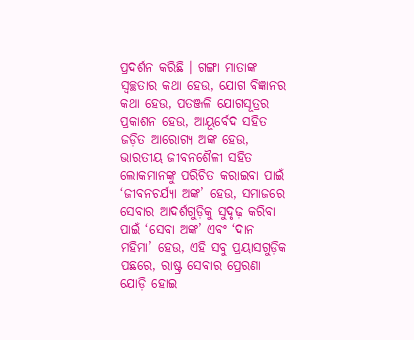ପ୍ରଦର୍ଶନ କରିଛି । ଗଙ୍ଗା ମାତାଙ୍କ ସ୍ୱଚ୍ଛତାର କଥା ହେଉ, ଯୋଗ ବିଜ୍ଞାନର କଥା ହେଉ, ପତଞ୍ଜଳି ଯୋଗସୂତ୍ରର ପ୍ରକାଶନ ହେଉ, ଆୟୂର୍ବେଦ ସହିତ ଜଡ଼ିତ ଆରୋଗ୍ୟ ଅଙ୍କ ହେଉ, ଭାରତୀୟ ଜୀବନଶୈଳୀ ସହିତ ଲୋକମାନଙ୍କୁ ପରିଚିତ କରାଇବା ପାଇଁ ‘ଜୀବନଚର୍ଯ୍ୟା ଅଙ୍କ’ ହେଉ, ସମାଜରେ ସେବାର ଆଦର୍ଶଗୁଡ଼ିକୁ ସୁଦୃଢ଼ କରିବା ପାଇଁ ‘ସେବା ଅଙ୍କ’ ଏବଂ ‘ଦାନ ମହିମା’ ହେଉ, ଏହି ସବୁ ପ୍ରୟାସଗୁଡ଼ିକ ପଛରେ, ରାଷ୍ଟ୍ର ସେବାର ପ୍ରେରଣା ଯୋଡ଼ି ହୋଇ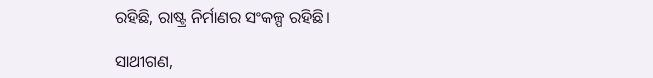ରହିଛି, ରାଷ୍ଟ୍ର ନିର୍ମାଣର ସଂକଳ୍ପ ରହିଛି।

ସାଥୀଗଣ,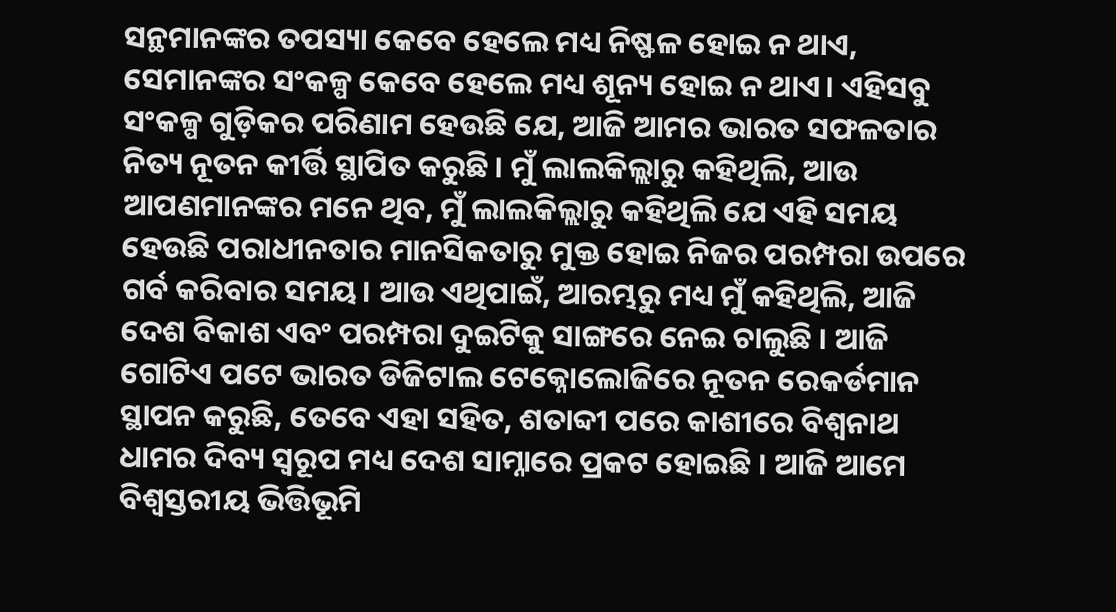ସନ୍ଥମାନଙ୍କର ତପସ୍ୟା କେବେ ହେଲେ ମଧ୍ୟ ନିଷ୍ଫଳ ହୋଇ ନ ଥାଏ, ସେମାନଙ୍କର ସଂକଳ୍ପ କେବେ ହେଲେ ମଧ୍ୟ ଶୂନ୍ୟ ହୋଇ ନ ଥାଏ। ଏହିସବୁ ସଂକଳ୍ପ ଗୁଡ଼ିକର ପରିଣାମ ହେଉଛି ଯେ, ଆଜି ଆମର ଭାରତ ସଫଳତାର ନିତ୍ୟ ନୂତନ କୀର୍ତ୍ତି ସ୍ଥାପିତ କରୁଛି । ମୁଁ ଲାଲକିଲ୍ଲାରୁ କହିଥିଲି, ଆଉ ଆପଣମାନଙ୍କର ମନେ ଥିବ, ମୁଁ ଲାଲକିଲ୍ଲାରୁ କହିଥିଲି ଯେ ଏହି ସମୟ ହେଉଛି ପରାଧୀନତାର ମାନସିକତାରୁ ମୁକ୍ତ ହୋଇ ନିଜର ପରମ୍ପରା ଉପରେ ଗର୍ବ କରିବାର ସମୟ। ଆଉ ଏଥିପାଇଁ, ଆରମ୍ଭରୁ ମଧ୍ୟ ମୁଁ କହିଥିଲି, ଆଜି ଦେଶ ବିକାଶ ଏବଂ ପରମ୍ପରା ଦୁଇଟିକୁ ସାଙ୍ଗରେ ନେଇ ଚାଲୁଛି । ଆଜି ଗୋଟିଏ ପଟେ ଭାରତ ଡିଜିଟାଲ ଟେକ୍ନୋଲୋଜିରେ ନୂତନ ରେକର୍ଡମାନ ସ୍ଥାପନ କରୁଛି, ତେବେ ଏହା ସହିତ, ଶତାବ୍ଦୀ ପରେ କାଶୀରେ ବିଶ୍ୱନାଥ ଧାମର ଦିବ୍ୟ ସ୍ୱରୂପ ମଧ୍ୟ ଦେଶ ସାମ୍ନାରେ ପ୍ରକଟ ହୋଇଛି । ଆଜି ଆମେ ବିଶ୍ୱସ୍ତରୀୟ ଭିତ୍ତିଭୂମି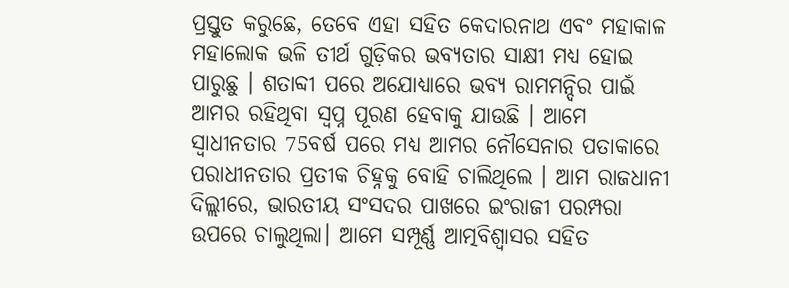ପ୍ରସ୍ତୁତ କରୁଛେ, ତେବେ ଏହା ସହିତ କେଦାରନାଥ ଏବଂ ମହାକାଳ ମହାଲୋକ ଭଳି ତୀର୍ଥ ଗୁଡ଼ିକର ଭବ୍ୟତାର ସାକ୍ଷୀ ମଧ୍ୟ ହୋଇ ପାରୁଛୁ । ଶତାବ୍ଦୀ ପରେ ଅଯୋଧ୍ୟାରେ ଭବ୍ୟ ରାମମନ୍ଦିର ପାଇଁ ଆମର ରହିଥିବା ସ୍ୱପ୍ନ ପୂରଣ ହେବାକୁ ଯାଉଛି । ଆମେ ସ୍ୱାଧୀନତାର 75ବର୍ଷ ପରେ ମଧ୍ୟ ଆମର ନୌସେନାର ପତାକାରେ ପରାଧୀନତାର ପ୍ରତୀକ ଚିହ୍ନକୁ ବୋହି ଚାଲିଥିଲେ । ଆମ ରାଜଧାନୀ ଦିଲ୍ଲୀରେ, ଭାରତୀୟ ସଂସଦର ପାଖରେ ଇଂରାଜୀ ପରମ୍ପରା ଉପରେ ଚାଲୁଥିଲା। ଆମେ ସମ୍ପୂର୍ଣ୍ଣ ଆତ୍ମବିଶ୍ୱାସର ସହିତ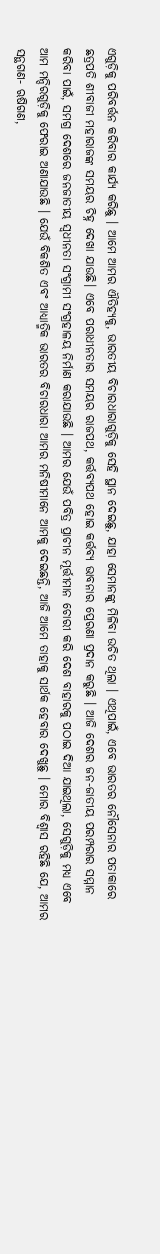ଏଗୁଡ଼ିକୁ ପରିବର୍ତ୍ତନ କରିବାର କାର୍ଯ୍ୟ କରିଛୁ । ଆମେ ଆମର ଐତିହ୍ୟକୁ, ଭାରତୀୟ ବିଚାରଧାରାଗୁଡ଼ିକୁ ସେହି ସ୍ଥାନ ଦେଇଛୁ, ଯାହା ସେମାନଙ୍କୁ ମିଳିବା ଉଚିତ ଥିଲା । ଏଥିପାଇଁ, ଏବେ ଭାରତର ନୌସେନାର ପତାକାରେ ଛତ୍ରପତି ଶୀବାଜୀ ମହାରାଜଙ୍କ ସମୟର ଚିହ୍ନ ଦେଖା ଯାଉଛି। ଏବେ ପରାଧୀନତାର ସମୟର ରାଜପଥ, କର୍ତ୍ତବ୍ୟପଥ ହୋଇ କର୍ତ୍ତବ୍ୟ ଭାବନାର ପ୍ରେରଣା ପ୍ରଦାନ କରୁଛି । ଆଜି ଦେଶର ଜନ-ଜାତୀୟ ପରମ୍ପରାର ସମ୍ମାନ କରିବା ପାଇଁ, ସମଗ୍ର ଦେଶରେ ଜନଜାତୀୟ ସ୍ବଧୀନତା ସଂଗ୍ରାମୀ ସଂଗ୍ରହାଳୟ ନିର୍ମାଣ କରାଯାଉଛି । ଆମର ଯେଉଁ ପବିତ୍ର ପ୍ରାଚୀନ ମୂର୍ତ୍ତୀମାନ ଚୋରୀ କରି ଦେଶ ବାହାରକୁ ପଠାଇ ଦିଆ ଯାଇଥିଲା, ସେଗୁଡ଼ିକୁ ମଧ୍ୟ ଏବେ ଆମ ମନ୍ଦିରଗୁଡ଼ିକୁ ଫେରାଇ ଅଣାଯାଉଛି । ଯେଉଁ ବିକଶିତ ଏବଂ ଆଧ୍ୟାତ୍ମିକ ଭାରତର ବିଚାରଧାରା ଆମର ମନିଷୀମାନେ ଆମକୁ ଦେଇଛନ୍ତି, ଆଜି ଆମେ ତାହାକୁ ସାର୍ଥକ ହେବାର ଦେଖୁଛୁ । ମୋର ବିଶ୍ୱାସ ରହିଛି ଯେ, ଆମର ସନ୍ଥଗଣ- ଋଷିଗଣ,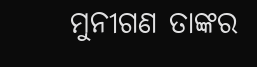ମୁନୀଗଣ ତାଙ୍କର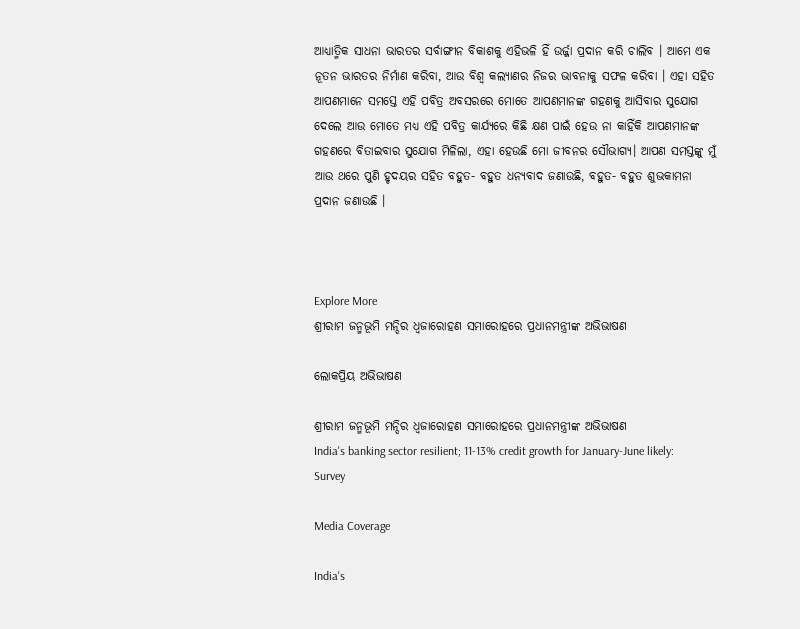ଆଧ୍ୟାତ୍ମିକ ସାଧନା ଭାରତର ସର୍ବାଙ୍ଗୀନ ବିକାଶକୁ ଏହିଭଳି ହିଁ ଉର୍ଜ୍ଜା ପ୍ରଦାନ କରି ଚାଲିବ । ଆମେ ଏକ ନୂତନ ଭାରତର ନିର୍ମାଣ କରିବା, ଆଉ ବିଶ୍ୱ କଲ୍ୟାଣର ନିଜର ଭାବନାକୁ ସଫଳ କରିବା । ଏହା ସହିତ ଆପଣମାନେ ସମସ୍ତେ ଏହି ପବିତ୍ର ଅବସରରେ ମୋତେ ଆପଣମାନଙ୍କ ଗହଣକୁ ଆସିବାର ସୁଯୋଗ ଦେଲେ ଆଉ ମୋତେ ମଧ୍ୟ ଏହି ପବିତ୍ର କାର୍ଯ୍ୟରେ କିଛି କ୍ଷଣ ପାଇଁ ହେଉ ନା କାହିଁକି ଆପଣମାନଙ୍କ ଗହଣରେ ବିତାଇବାର ସୁଯୋଗ ମିଳିଲା, ଏହା ହେଉଛି ମୋ ଜୀବନର ସୌଭାଗ୍ୟ। ଆପଣ ସମସ୍ତଙ୍କୁ ମୁଁ ଆଉ ଥରେ ପୁଣି ହୃଦୟର ସହିତ ବହୁତ- ବହୁତ ଧନ୍ୟବାଦ ଜଣାଉଛି, ବହୁତ- ବହୁତ ଶୁଭକାମନା ପ୍ରଦାନ ଜଣାଉଛି ।



Explore More
ଶ୍ରୀରାମ ଜନ୍ମଭୂମି ମନ୍ଦିର ଧ୍ଵଜାରୋହଣ ସମାରୋହରେ ପ୍ରଧାନମନ୍ତ୍ରୀଙ୍କ ଅଭିଭାଷଣ

ଲୋକପ୍ରିୟ ଅଭିଭାଷଣ

ଶ୍ରୀରାମ ଜନ୍ମଭୂମି ମନ୍ଦିର ଧ୍ଵଜାରୋହଣ ସମାରୋହରେ ପ୍ରଧାନମନ୍ତ୍ରୀଙ୍କ ଅଭିଭାଷଣ
India's banking sector resilient; 11-13% credit growth for January-June likely: Survey

Media Coverage

India's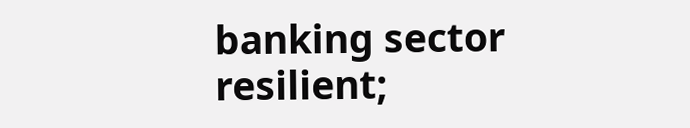banking sector resilient;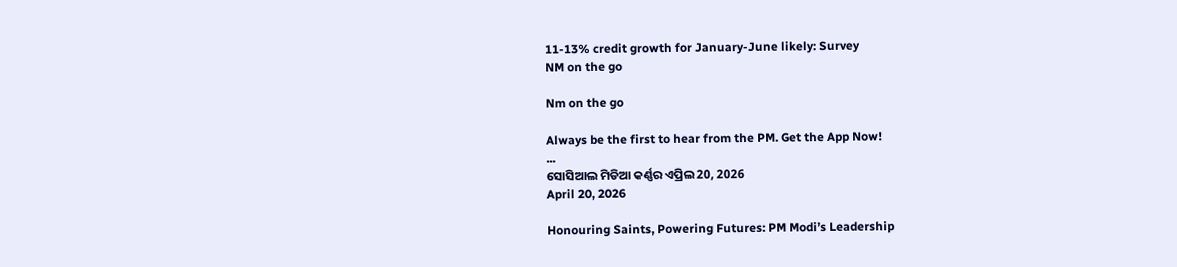11-13% credit growth for January-June likely: Survey
NM on the go

Nm on the go

Always be the first to hear from the PM. Get the App Now!
...
ସୋସିଆଲ ମିଡିଆ କର୍ଣ୍ଣର ଏପ୍ରିଲ 20, 2026
April 20, 2026

Honouring Saints, Powering Futures: PM Modi’s Leadership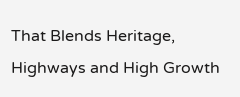That Blends Heritage, Highways and High Growth